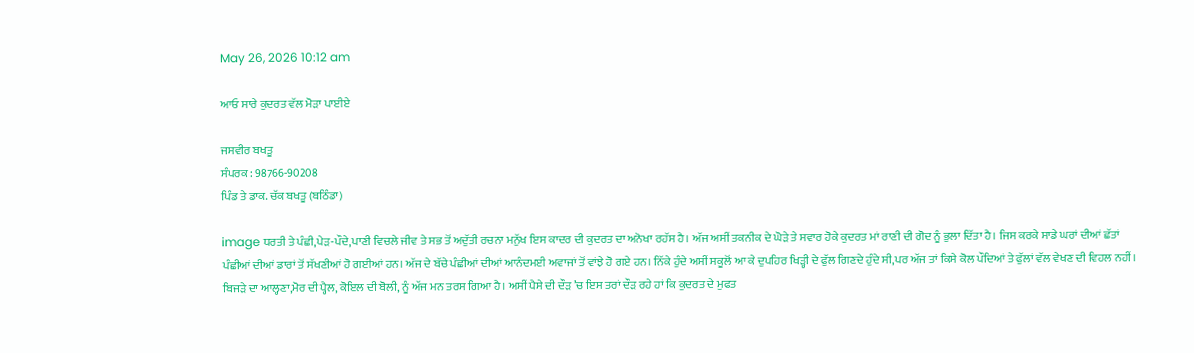May 26, 2026 10:12 am

ਆਓ ਸਾਰੇ ਕੁਦਰਤ ਵੱਲ ਮੋੜਾ ਪਾਈਏ

ਜਸਵੀਰ ਬਖਤੂ
ਸੰਪਰਕ : 98766-90208
ਪਿੰਡ ਤੇ ਡਾਕ. ਚੱਕ ਬਖਤੂ (ਬਠਿੰਡਾ)

image ਧਰਤੀ ਤੇ ਪੰਛੀ,ਪੇੜ-ਪੌਦੇ,ਪਾਣੀ ਵਿਚਲੇ ਜੀਵ ਤੇ ਸਭ ਤੋਂ ਅਦੁੱਤੀ ਰਚਨਾ ਮਨੁੱਖ ਇਸ ਕਾਦਰ ਦੀ ਕੁਦਰਤ ਦਾ ਅਨੋਖਾ ਰਹੱਸ ਹੈ। ਅੱਜ ਅਸੀਂ ਤਕਨੀਕ ਦੇ ਘੋੜੇ ਤੇ ਸਵਾਰ ਹੋਕੇ ਕੁਦਰਤ ਮਾਂ ਰਾਣੀ ਦੀ ਗੋਦ ਨੂੰ ਭੁਲਾ ਦਿੱਤਾ ਹੈ। ਜਿਸ ਕਰਕੇ ਸਾਡੇ ਘਰਾਂ ਦੀਆਂ ਛੱਤਾਂ ਪੰਛੀਆਂ ਦੀਆਂ ਡਾਰਾਂ ਤੋਂ ਸੱਖਣੀਆਂ ਹੋ ਗਈਆਂ ਹਨ। ਅੱਜ ਦੇ ਬੱਚੇ ਪੰਛੀਆਂ ਦੀਆਂ ਆਨੰਦਮਈ ਅਵਾਜਾਂ ਤੋਂ ਵਾਂਝੇ ਹੋ ਗਏ ਹਨ। ਨਿੱਕੇ ਹੁੰਦੇ ਅਸੀਂ ਸਕੂਲੋਂ ਆ ਕੇ ਦੁਪਹਿਰ ਖਿੜ੍ਹੀ ਦੇ ਫੁੱਲ ਗਿਣਦੇ ਹੁੰਦੇ ਸੀ,ਪਰ ਅੱਜ ਤਾਂ ਕਿਸੇ ਕੋਲ ਪੌਦਿਆਂ ਤੇ ਫੁੱਲਾਂ ਵੱਲ ਵੇਖਣ ਦੀ ਵਿਹਲ ਨਹੀਂ। ਬਿਜੜੇ ਦਾ ਆਲ੍ਹਣਾ,ਮੋਰ ਦੀ ਪ੍ਹੈਲ, ਕੋਇਲ ਦੀ ਬੋਲੀ, ਨੂੰ ਅੱਜ ਮਨ ਤਰਸ ਗਿਆ ਹੈ। ਅਸੀਂ ਪੈਸੇ ਦੀ ਦੌੜ ’ਚ ਇਸ ਤਰਾਂ ਦੌੜ ਰਹੇ ਹਾਂ ਕਿ ਕੁਦਰਤ ਦੇ ਮੁਫਤ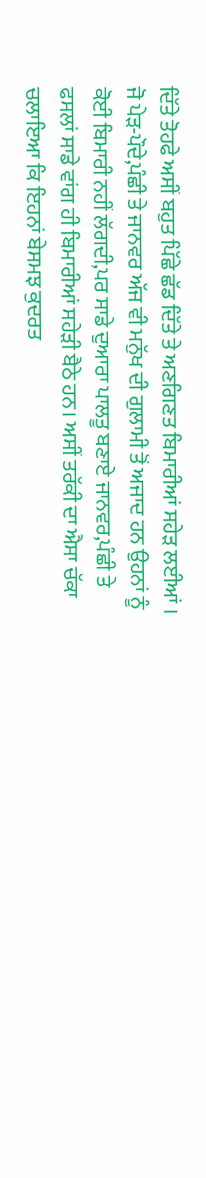ਦਿੱਤੇ ਤੋਹਫੇ ਅਸੀਂ ਬਹੁਤ ਪਿੱਛੇ ਛੱਡ ਦਿੱਤੇ ਤੇ ਅਣਗਿਣਤ ਬਿਮਾਰੀਆਂ ਸਹੇੜ ਲਈਆਂ । ਜੋ ਪੇੜ-ਪੌਦੇ,ਪੰਛੀ ਤੇ ਜਾਨਵਰ ਅੱਜ ਵੀ ਮਨੁੱਖ ਦੀ ਗੁਲਾਮੀ ਤੋਂ ਅਜਾਦ ਹਨ ਉਹਨਾਂ ਨੂੰ ਕੋਈ ਬਿਮਾਰੀ ਨਹੀਂ ਲੱਗਦੀ,ਪਰ ਸਾਡੇ ਦੁਆਰਾ ਪਾਲਤੂ ਬਣਾਏ ਜਾਨਵਰ,ਪੰਛੀ ਤੇ ਫਸਲਾਂ ਸਾਡੇ ਵਾਂਗ ਹੀ ਬਿਮਾਰੀਆਂ ਸਹੇੜੀ ਬੈਠੇ ਹਨ। ਅਸੀਂ ਤਰੱਕੀ ਦਾ ਐਸਾ ਚੱਕਾ ਚਲਾਇਆ ਕਿ ਇਹਨਾਂ ਬੇਸਮਝ ਕੁਦਰਤ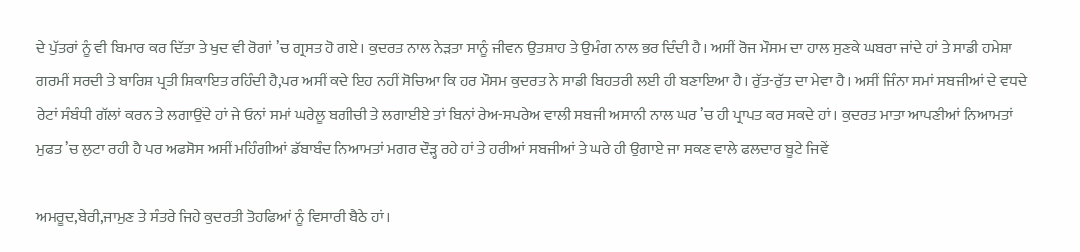ਦੇ ਪੁੱਤਰਾਂ ਨੂੰ ਵੀ ਬਿਮਾਰ ਕਰ ਦਿੱਤਾ ਤੇ ਖੁਦ ਵੀ ਰੋਗਾਂ ’ਚ ਗ੍ਰਸਤ ਹੋ ਗਏ। ਕੁਦਰਤ ਨਾਲ ਨੇੜਤਾ ਸਾਨੂੰ ਜੀਵਨ ਉਤਸ਼ਾਹ ਤੇ ਉਮੰਗ ਨਾਲ ਭਰ ਦਿੰਦੀ ਹੈ। ਅਸੀਂ ਰੋਜ ਮੌਸਮ ਦਾ ਹਾਲ ਸੁਣਕੇ ਘਬਰਾ ਜਾਂਦੇ ਹਾਂ ਤੇ ਸਾਡੀ ਹਮੇਸ਼ਾ ਗਰਮੀਂ ਸਰਦੀ ਤੇ ਬਾਰਿਸ਼ ਪ੍ਰਤੀ ਸ਼ਿਕਾਇਤ ਰਹਿੰਦੀ ਹੈ,ਪਰ ਅਸੀਂ ਕਦੇ ਇਹ ਨਹੀਂ ਸੋਚਿਆ ਕਿ ਹਰ ਮੌਸਮ ਕੁਦਰਤ ਨੇ ਸਾਡੀ ਬਿਹਤਰੀ ਲਈ ਹੀ ਬਣਾਇਆ ਹੈ। ਰੁੱਤ-ਰੁੱਤ ਦਾ ਮੇਵਾ ਹੈ। ਅਸੀਂ ਜਿੰਨਾ ਸਮਾਂ ਸਬਜੀਆਂ ਦੇ ਵਧਦੇ ਰੇਟਾਂ ਸੰਬੰਧੀ ਗੱਲਾਂ ਕਰਨ ਤੇ ਲਗਾਉਂਦੇ ਹਾਂ ਜੇ ਓਨਾਂ ਸਮਾਂ ਘਰੇਲੂ ਬਗੀਚੀ ਤੇ ਲਗਾਈਏ ਤਾਂ ਬਿਨਾਂ ਰੇਅ-ਸਪਰੇਅ ਵਾਲੀ ਸਬਜੀ ਅਸਾਨੀ ਨਾਲ ਘਰ ’ਚ ਹੀ ਪ੍ਰਾਪਤ ਕਰ ਸਕਦੇ ਹਾਂ। ਕੁਦਰਤ ਮਾਤਾ ਆਪਣੀਆਂ ਨਿਆਮਤਾਂ ਮੁਫਤ ’ਚ ਲੁਟਾ ਰਹੀ ਹੈ ਪਰ ਅਫਸੋਸ ਅਸੀਂ ਮਹਿੰਗੀਆਂ ਡੱਬਾਬੰਦ ਨਿਆਮਤਾਂ ਮਗਰ ਦੌੜ੍ਹ ਰਹੇ ਹਾਂ ਤੇ ਹਰੀਆਂ ਸਬਜੀਆਂ ਤੇ ਘਰੇ ਹੀ ਉਗਾਏ ਜਾ ਸਕਣ ਵਾਲੇ ਫਲਦਾਰ ਬੂਟੇ ਜਿਵੇਂ

ਅਮਰੂਦ,ਬੇਰੀ,ਜਾਮੁਣ ਤੇ ਸੰਤਰੇ ਜਿਹੇ ਕੁਦਰਤੀ ਤੋਹਫਿਆਂ ਨੂੰ ਵਿਸਾਰੀ ਬੈਠੇ ਹਾਂ।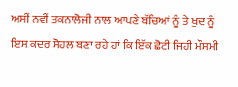ਅਸੀਂ ਨਵੀਂ ਤਕਨਾਲੋਜੀ ਨਾਲ ਆਪਣੇ ਬੱਚਿਆਂ ਨੂੰ ਤੇ ਖੁਦ ਨੂੰ ਇਸ ਕਦਰ ਸੋਹਲ ਬਣਾ ਰਹੇ ਹਾਂ ਕਿ ਇੱਕ ਛੋਟੀ ਜਿਹੀ ਮੌਸਮੀ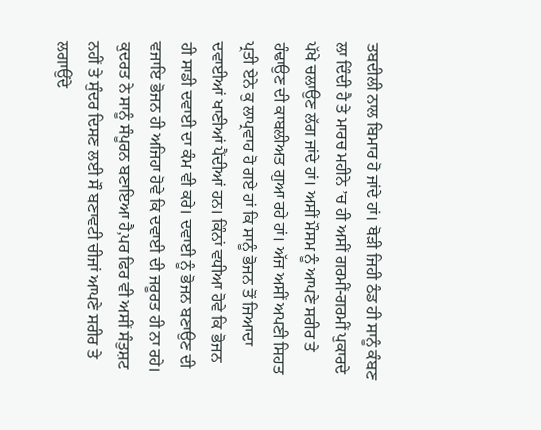ਤਬਦੀਲੀ ਨਾਲ ਬਿਮਾਰ ਹੋ ਜਾਂਦੇ ਹਾਂ। ਥੋੜੀ ਜਿਹੀ ਠੰਡ ਹੀ ਸਾਨੂੰ ਕੰਬਣ ਲਾ ਦਿੰਦੀ ਹੈ ਤੇ ਮਾਰਚ ਮਹੀਨੇ ’ਚ ਹੀ ਅਸੀਂ ਗਰਮੀਂ-ਗਰਮੀਂ ਪੁਕਾਰਦੇ ਪੱਖੇ ਚਲਾਉਣ ਲੱਗ ਜਾਂਦੇ ਹਾਂ। ਅਸੀਂ ਮੌਸਮ ਨੂੰ ਆਪਣੇ ਸਰੀਰ ਤੇ ਹੰਢਾਉਣ ਦੀ ਕਾਬਲੀਅਤ ਗੁਆ ਰਹੇ ਹਾਂ। ਅੱਜ ਅਸੀਂ ਅਪਣੀ ਸਿਹਤ ਪ੍ਰਤੀ ਏਨੇ ਕੁ ਲਾਪ੍ਰਵਾਹ ਹੋ ਗਏ ਹਾਂ ਕਿ ਸਾਨੂੰ ਭੋਜਨ ਤੋਂ ਜਿਆਦਾ ਦਵਾਈਆਂ ਖਾਣੀਆਂ ਪੈਂਦੀਆਂ ਹਨ। ਕਿੰਨਾਂ ਵਧੀਆ ਹੋਵੇ ਕਿ ਭੋਜਨ ਹੀ ਸਾਡੀ ਦਵਾਈ ਦਾ ਕੰਮ ਵੀ ਕਰੇ। ਦਵਾਈ ਨੂੰ ਭੋਜਨ ਬਣਾਉਣ ਦੀ ਵਜਾਇ ਭੋਜਨ ਹੀ ਅਜਿਹਾ ਹੋਵੇ ਕਿ ਦਵਾਈ ਦੀ ਜਰੂਰਤ ਹੀ ਨਾ ਰਹੇ। ਕੁਦਰਤ ਨੇ ਸਾਨੂੰ ਸੰਪੂਰਨ ਬਣਾਇਆ ਹੈ,ਪਰ ਫਿਰ ਵੀ ਅਸੀਂ ਸੰਤੁਸ਼ਟ ਨਹੀਂ ਤੇ ਸੁੰਦਰ ਦਿਸਣ ਲਈ ਸੌ ਬਣਾਵਟੀ ਚੀਜਾਂ ਆਪਣੇ ਸਰੀਰ ਤੇ ਲਗਾਉਂਦੇ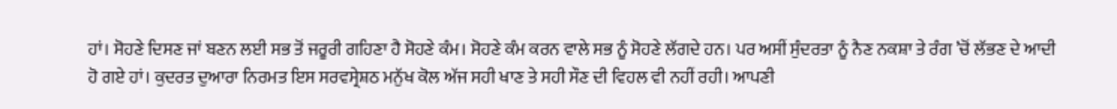ਹਾਂ। ਸੋਹਣੇ ਦਿਸਣ ਜਾਂ ਬਣਨ ਲਈ ਸਭ ਤੋਂ ਜਰੂਰੀ ਗਹਿਣਾ ਹੈ ਸੋਹਣੇ ਕੰਮ। ਸੋਹਣੇ ਕੰਮ ਕਰਨ ਵਾਲੇ ਸਭ ਨੂੰ ਸੋਹਣੇ ਲੱਗਦੇ ਹਨ। ਪਰ ਅਸੀਂ ਸੁੰਦਰਤਾ ਨੂੰ ਨੈਣ ਨਕਸ਼ਾ ਤੇ ਰੰਗ ’ਚੋਂ ਲੱਭਣ ਦੇ ਆਦੀ ਹੋ ਗਏ ਹਾਂ। ਕੁਦਰਤ ਦੁਆਰਾ ਨਿਰਮਤ ਇਸ ਸਰਵਸ੍ਰੇਸ਼ਠ ਮਨੁੱਖ ਕੋਲ ਅੱਜ ਸਹੀ ਖਾਣ ਤੇ ਸਹੀ ਸੌਣ ਦੀ ਵਿਹਲ ਵੀ ਨਹੀਂ ਰਹੀ। ਆਪਣੀ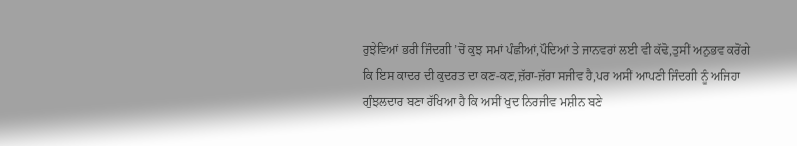ਰੁਝੇਵਿਆਂ ਭਰੀ ਜਿੰਦਗੀ ’ਚੋਂ ਕੁਝ ਸਮਾਂ ਪੰਛੀਆਂ,ਪੌਦਿਆਂ ਤੇ ਜਾਨਵਰਾਂ ਲਈ ਵੀ ਕੱਢੋ,ਤੁਸੀਂ ਅਨੁਭਵ ਕਰੋਂਗੇ ਕਿ ਇਸ ਕਾਦਰ ਦੀ ਕੁਦਰਤ ਦਾ ਕਣ-ਕਣ,ਜ਼ੱਰਾ-ਜ਼ੱਰਾ ਸਜੀਵ ਹੈ,ਪਰ ਅਸੀਂ ਆਪਣੀ ਜਿੰਦਗੀ ਨੂੰ ਅਜਿਹਾ ਗੁੰਝਲਦਾਰ ਬਣਾ ਰੱਖਿਆ ਹੈ ਕਿ ਅਸੀਂ ਖੁਦ ਨਿਰਜੀਵ ਮਸ਼ੀਨ ਬਣੇ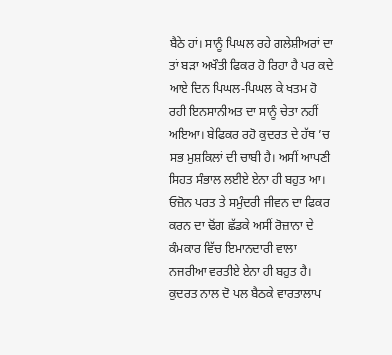ਬੈਠੇ ਹਾਂ। ਸਾਨੂੰ ਪਿਘਲ ਰਹੇ ਗਲੇਸ਼ੀਅਰਾਂ ਦਾ ਤਾਂ ਬੜਾ ਅਖੌਤੀ ਫਿਕਰ ਹੋ ਰਿਹਾ ਹੈ ਪਰ ਕਦੇ ਆਏ ਦਿਨ ਪਿਘਲ-ਪਿਘਲ ਕੇ ਖਤਮ ਹੋ ਰਹੀ ਇਨਸਾਨੀਅਤ ਦਾ ਸਾਨੂੰ ਚੇਤਾ ਨਹੀਂ ਅਇਆ। ਬੇਫਿਕਰ ਰਹੋ ਕੁਦਰਤ ਦੇ ਹੱਥ ’ਚ ਸਭ ਮੁਸ਼ਕਿਲਾਂ ਦੀ ਚਾਬੀ ਹੈ। ਅਸੀਂ ਆਪਣੀ ਸਿਹਤ ਸੰਭਾਲ ਲਈਏ ਏਨਾ ਹੀ ਬਹੁਤ ਆ। ਓਜ਼ੋਨ ਪਰਤ ਤੇ ਸਮੁੰਦਰੀ ਜੀਵਨ ਦਾ ਫਿਕਰ ਕਰਨ ਦਾ ਢੋਂਗ ਛੱਡਕੇ ਅਸੀਂ ਰੋਜ਼ਾਨਾ ਦੇ ਕੰਮਕਾਰ ਵਿੱਚ ਇਮਾਨਦਾਰੀ ਵਾਲਾ ਨਜਰੀਆ ਵਰਤੀਏ ਏਨਾ ਹੀ ਬਹੁਤ ਹੈ। ਕੁਦਰਤ ਨਾਲ ਦੋ ਪਲ ਬੈਠਕੇ ਵਾਰਤਾਲਾਪ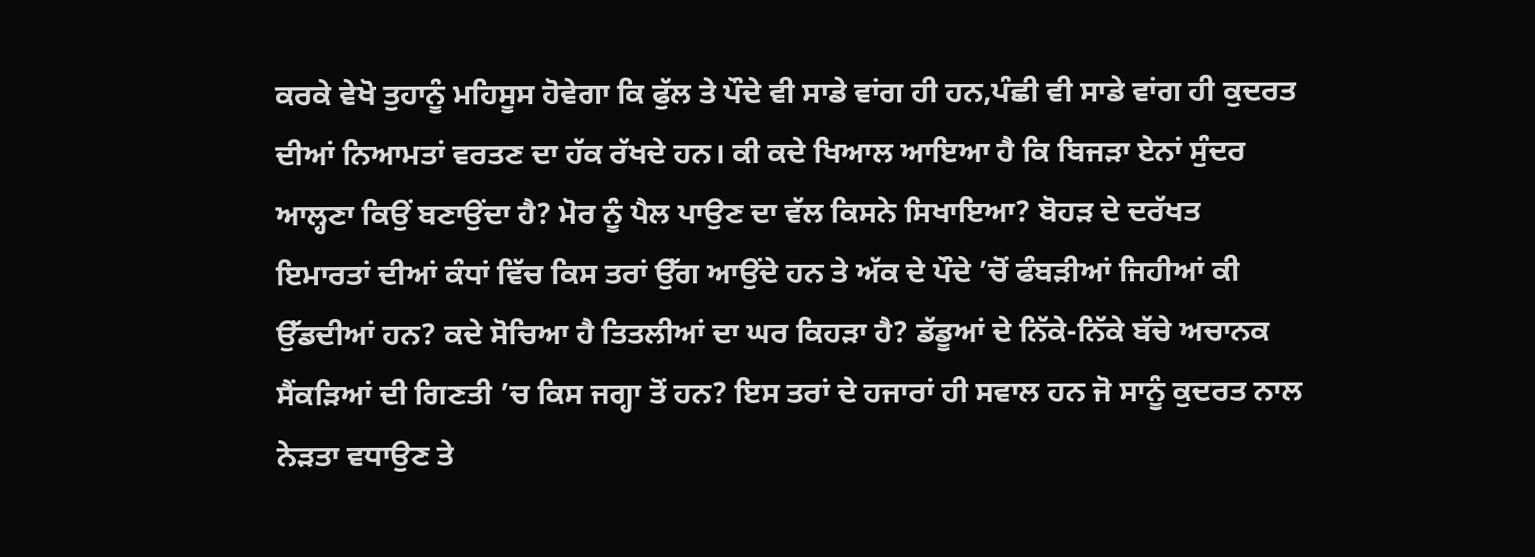ਕਰਕੇ ਵੇਖੋ ਤੁਹਾਨੂੰ ਮਹਿਸੂਸ ਹੋਵੇਗਾ ਕਿ ਫੁੱਲ ਤੇ ਪੌਦੇ ਵੀ ਸਾਡੇ ਵਾਂਗ ਹੀ ਹਨ,ਪੰਛੀ ਵੀ ਸਾਡੇ ਵਾਂਗ ਹੀ ਕੁਦਰਤ ਦੀਆਂ ਨਿਆਮਤਾਂ ਵਰਤਣ ਦਾ ਹੱਕ ਰੱਖਦੇ ਹਨ। ਕੀ ਕਦੇ ਖਿਆਲ ਆਇਆ ਹੈ ਕਿ ਬਿਜੜਾ ਏਨਾਂ ਸੁੰਦਰ ਆਲ੍ਹਣਾ ਕਿਉਂ ਬਣਾਉਂਦਾ ਹੈ? ਮੋਰ ਨੂੰ ਪੈਲ ਪਾਉਣ ਦਾ ਵੱਲ ਕਿਸਨੇ ਸਿਖਾਇਆ? ਬੋਹੜ ਦੇ ਦਰੱਖਤ ਇਮਾਰਤਾਂ ਦੀਆਂ ਕੰਧਾਂ ਵਿੱਚ ਕਿਸ ਤਰਾਂ ਉੱਗ ਆਉਂਦੇ ਹਨ ਤੇ ਅੱਕ ਦੇ ਪੌਦੇ ’ਚੋਂ ਫੰਬੜੀਆਂ ਜਿਹੀਆਂ ਕੀ ਉੱਡਦੀਆਂ ਹਨ? ਕਦੇ ਸੋਚਿਆ ਹੈ ਤਿਤਲੀਆਂ ਦਾ ਘਰ ਕਿਹੜਾ ਹੈ? ਡੱਡੂਆਂ ਦੇ ਨਿੱਕੇ-ਨਿੱਕੇ ਬੱਚੇ ਅਚਾਨਕ ਸੈਂਕੜਿਆਂ ਦੀ ਗਿਣਤੀ ’ਚ ਕਿਸ ਜਗ੍ਹਾ ਤੋਂ ਹਨ? ਇਸ ਤਰਾਂ ਦੇ ਹਜਾਰਾਂ ਹੀ ਸਵਾਲ ਹਨ ਜੋ ਸਾਨੂੰ ਕੁਦਰਤ ਨਾਲ ਨੇੜਤਾ ਵਧਾਉਣ ਤੇ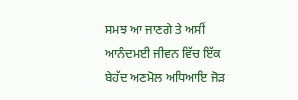ਸਮਝ ਆ ਜਾਣਗੇ ਤੇ ਅਸੀਂ ਆਨੰਦਮਈ ਜੀਵਨ ਵਿੱਚ ਇੱਕ ਬੇਹੱਦ ਅਣਮੋਲ ਅਧਿਆਇ ਜੋੜ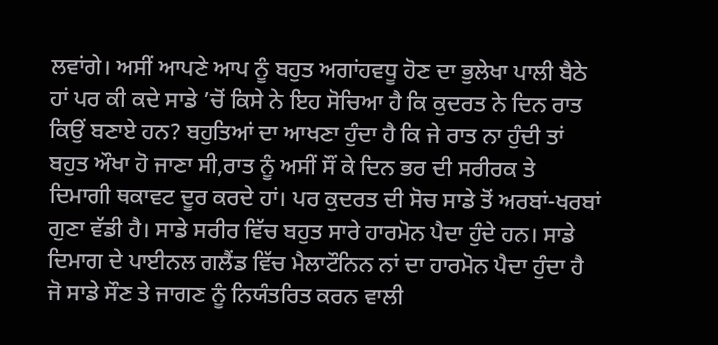ਲਵਾਂਗੇ। ਅਸੀਂ ਆਪਣੇ ਆਪ ਨੂੰ ਬਹੁਤ ਅਗਾਂਹਵਧੂ ਹੋਣ ਦਾ ਭੁਲੇਖਾ ਪਾਲੀ ਬੈਠੇ ਹਾਂ ਪਰ ਕੀ ਕਦੇ ਸਾਡੇ ’ਚੋਂ ਕਿਸੇ ਨੇ ਇਹ ਸੋਚਿਆ ਹੈ ਕਿ ਕੁਦਰਤ ਨੇ ਦਿਨ ਰਾਤ ਕਿਉਂ ਬਣਾਏ ਹਨ? ਬਹੁਤਿਆਂ ਦਾ ਆਖਣਾ ਹੁੰਦਾ ਹੈ ਕਿ ਜੇ ਰਾਤ ਨਾ ਹੁੰਦੀ ਤਾਂ ਬਹੁਤ ਔਖਾ ਹੋ ਜਾਣਾ ਸੀ,ਰਾਤ ਨੂੰ ਅਸੀਂ ਸੌਂ ਕੇ ਦਿਨ ਭਰ ਦੀ ਸਰੀਰਕ ਤੇ ਦਿਮਾਗੀ ਥਕਾਵਟ ਦੂਰ ਕਰਦੇ ਹਾਂ। ਪਰ ਕੁਦਰਤ ਦੀ ਸੋਚ ਸਾਡੇ ਤੋਂ ਅਰਬਾਂ-ਖਰਬਾਂ ਗੁਣਾ ਵੱਡੀ ਹੈ। ਸਾਡੇ ਸਰੀਰ ਵਿੱਚ ਬਹੁਤ ਸਾਰੇ ਹਾਰਮੋਨ ਪੈਦਾ ਹੁੰਦੇ ਹਨ। ਸਾਡੇ ਦਿਮਾਗ ਦੇ ਪਾਈਨਲ ਗਲੈਂਡ ਵਿੱਚ ਮੈਲਾਟੌਨਿਨ ਨਾਂ ਦਾ ਹਾਰਮੋਨ ਪੈਦਾ ਹੁੰਦਾ ਹੈ ਜੋ ਸਾਡੇ ਸੌਣ ਤੇ ਜਾਗਣ ਨੂੰ ਨਿਯੰਤਰਿਤ ਕਰਨ ਵਾਲੀ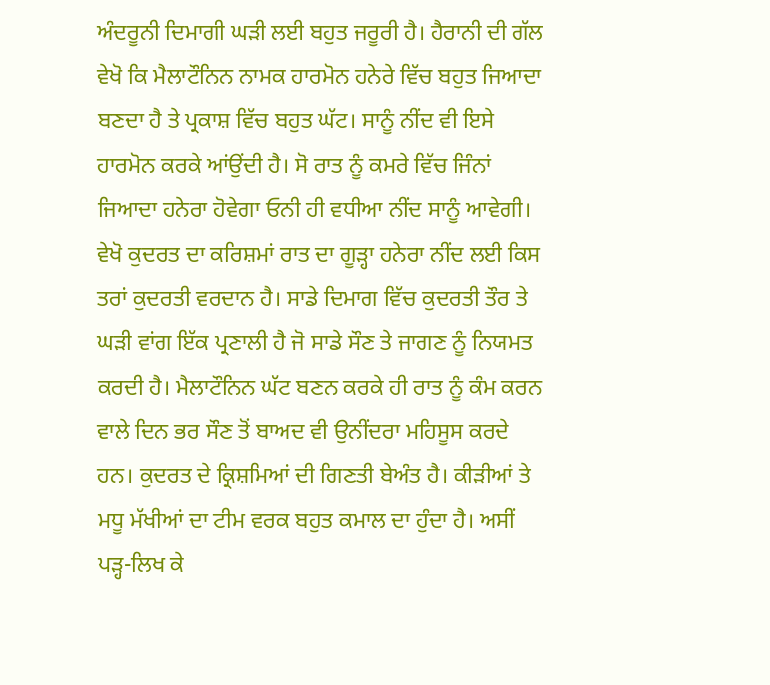ਅੰਦਰੂਨੀ ਦਿਮਾਗੀ ਘੜੀ ਲਈ ਬਹੁਤ ਜਰੂਰੀ ਹੈ। ਹੈਰਾਨੀ ਦੀ ਗੱਲ ਵੇਖੋ ਕਿ ਮੈਲਾਟੌਨਿਨ ਨਾਮਕ ਹਾਰਮੋਨ ਹਨੇਰੇ ਵਿੱਚ ਬਹੁਤ ਜਿਆਦਾ ਬਣਦਾ ਹੈ ਤੇ ਪ੍ਰਕਾਸ਼ ਵਿੱਚ ਬਹੁਤ ਘੱਟ। ਸਾਨੂੰ ਨੀਂਦ ਵੀ ਇਸੇ ਹਾਰਮੋਨ ਕਰਕੇ ਆਂਉਂਦੀ ਹੈ। ਸੋ ਰਾਤ ਨੂੰ ਕਮਰੇ ਵਿੱਚ ਜਿੰਨਾਂ ਜਿਆਦਾ ਹਨੇਰਾ ਹੋਵੇਗਾ ਓਨੀ ਹੀ ਵਧੀਆ ਨੀਂਦ ਸਾਨੂੰ ਆਵੇਗੀ। ਵੇਖੋ ਕੁਦਰਤ ਦਾ ਕਰਿਸ਼ਮਾਂ ਰਾਤ ਦਾ ਗੂੜ੍ਹਾ ਹਨੇਰਾ ਨੀਂਦ ਲਈ ਕਿਸ ਤਰਾਂ ਕੁਦਰਤੀ ਵਰਦਾਨ ਹੈ। ਸਾਡੇ ਦਿਮਾਗ ਵਿੱਚ ਕੁਦਰਤੀ ਤੌਰ ਤੇ ਘੜੀ ਵਾਂਗ ਇੱਕ ਪ੍ਰਣਾਲੀ ਹੈ ਜੋ ਸਾਡੇ ਸੌਣ ਤੇ ਜਾਗਣ ਨੂੰ ਨਿਯਮਤ ਕਰਦੀ ਹੈ। ਮੈਲਾਟੌਨਿਨ ਘੱਟ ਬਣਨ ਕਰਕੇ ਹੀ ਰਾਤ ਨੂੰ ਕੰਮ ਕਰਨ ਵਾਲੇ ਦਿਨ ਭਰ ਸੌਣ ਤੋਂ ਬਾਅਦ ਵੀ ਉਨੀਂਦਰਾ ਮਹਿਸੂਸ ਕਰਦੇ ਹਨ। ਕੁਦਰਤ ਦੇ ਕ੍ਰਿਸ਼ਮਿਆਂ ਦੀ ਗਿਣਤੀ ਬੇਅੰਤ ਹੈ। ਕੀੜੀਆਂ ਤੇ ਮਧੂ ਮੱਖੀਆਂ ਦਾ ਟੀਮ ਵਰਕ ਬਹੁਤ ਕਮਾਲ ਦਾ ਹੁੰਦਾ ਹੈ। ਅਸੀਂ ਪੜ੍ਹ-ਲਿਖ ਕੇ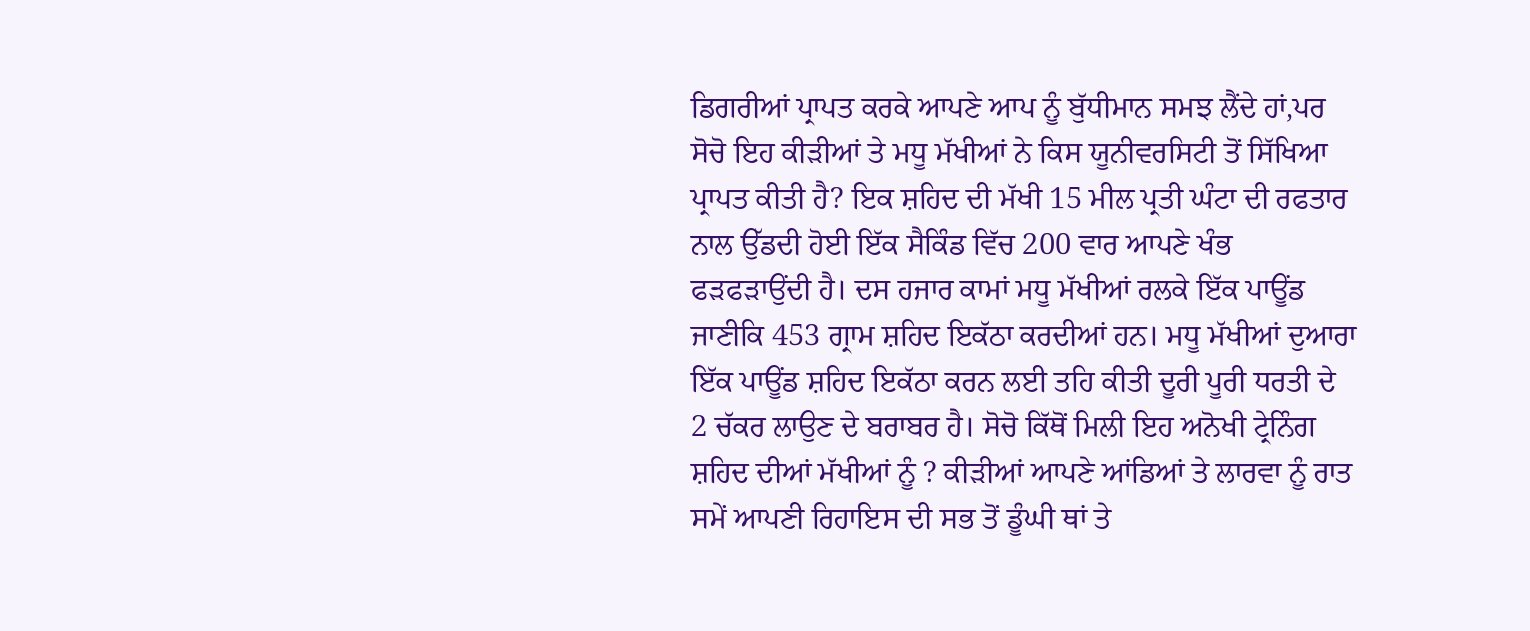ਡਿਗਰੀਆਂ ਪ੍ਰਾਪਤ ਕਰਕੇ ਆਪਣੇ ਆਪ ਨੂੰ ਬੁੱਧੀਮਾਨ ਸਮਝ ਲੈਂਦੇ ਹਾਂ,ਪਰ ਸੋਚੋ ਇਹ ਕੀੜੀਆਂ ਤੇ ਮਧੂ ਮੱਖੀਆਂ ਨੇ ਕਿਸ ਯੂਨੀਵਰਸਿਟੀ ਤੋਂ ਸਿੱਖਿਆ ਪ੍ਰਾਪਤ ਕੀਤੀ ਹੈ? ਇਕ ਸ਼ਹਿਦ ਦੀ ਮੱਖੀ 15 ਮੀਲ ਪ੍ਰਤੀ ਘੰਟਾ ਦੀ ਰਫਤਾਰ ਨਾਲ ਉੱਡਦੀ ਹੋਈ ਇੱਕ ਸੈਕਿੰਡ ਵਿੱਚ 200 ਵਾਰ ਆਪਣੇ ਖੰਭ ਫੜਫੜਾਉਂਦੀ ਹੈ। ਦਸ ਹਜਾਰ ਕਾਮਾਂ ਮਧੂ ਮੱਖੀਆਂ ਰਲਕੇ ਇੱਕ ਪਾਊਂਡ ਜਾਣੀਕਿ 453 ਗ੍ਰਾਮ ਸ਼ਹਿਦ ਇਕੱਠਾ ਕਰਦੀਆਂ ਹਨ। ਮਧੂ ਮੱਖੀਆਂ ਦੁਆਰਾ ਇੱਕ ਪਾਊਂਡ ਸ਼ਹਿਦ ਇਕੱਠਾ ਕਰਨ ਲਈ ਤਹਿ ਕੀਤੀ ਦੂਰੀ ਪੂਰੀ ਧਰਤੀ ਦੇ 2 ਚੱਕਰ ਲਾਉਣ ਦੇ ਬਰਾਬਰ ਹੈ। ਸੋਚੋ ਕਿੱਥੋਂ ਮਿਲੀ ਇਹ ਅਨੋਖੀ ਟ੍ਰੇਨਿੰਗ ਸ਼ਹਿਦ ਦੀਆਂ ਮੱਖੀਆਂ ਨੂੰ ? ਕੀੜੀਆਂ ਆਪਣੇ ਆਂਡਿਆਂ ਤੇ ਲਾਰਵਾ ਨੂੰ ਰਾਤ ਸਮੇਂ ਆਪਣੀ ਰਿਹਾਇਸ ਦੀ ਸਭ ਤੋਂ ਡੂੰਘੀ ਥਾਂ ਤੇ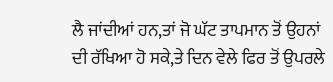ਲੈ ਜਾਂਦੀਆਂ ਹਨ,ਤਾਂ ਜੋ ਘੱਟ ਤਾਪਮਾਨ ਤੋਂ ਉਹਨਾਂ ਦੀ ਰੱਖਿਆ ਹੋ ਸਕੇ,ਤੇ ਦਿਨ ਵੇਲੇ ਫਿਰ ਤੋਂ ਉਪਰਲੇ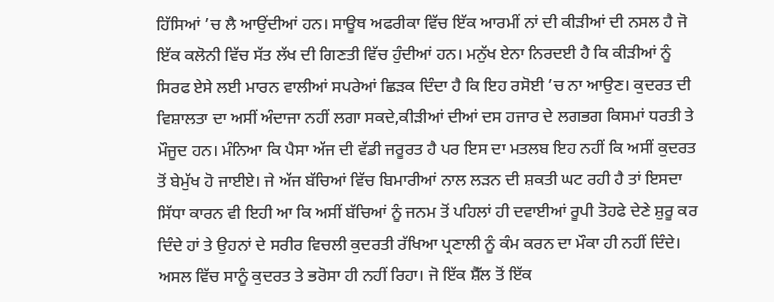ਹਿੱਸਿਆਂ ’ਚ ਲੈ ਆਉਂਦੀਆਂ ਹਨ। ਸਾਊਥ ਅਫਰੀਕਾ ਵਿੱਚ ਇੱਕ ਆਰਮੀਂ ਨਾਂ ਦੀ ਕੀੜੀਆਂ ਦੀ ਨਸਲ ਹੈ ਜੋ ਇੱਕ ਕਲੋਨੀ ਵਿੱਚ ਸੱਤ ਲੱਖ ਦੀ ਗਿਣਤੀ ਵਿੱਚ ਹੁੰਦੀਆਂ ਹਨ। ਮਨੁੱਖ ਏਨਾ ਨਿਰਦਈ ਹੈ ਕਿ ਕੀੜੀਆਂ ਨੂੰ ਸਿਰਫ ਏਸੇ ਲਈ ਮਾਰਨ ਵਾਲੀਆਂ ਸਪਰੇਆਂ ਛਿੜਕ ਦਿੰਦਾ ਹੈ ਕਿ ਇਹ ਰਸੋਈ ’ਚ ਨਾ ਆਉਣ। ਕੁਦਰਤ ਦੀ ਵਿਸ਼ਾਲਤਾ ਦਾ ਅਸੀਂ ਅੰਦਾਜਾ ਨਹੀਂ ਲਗਾ ਸਕਦੇ,ਕੀੜੀਆਂ ਦੀਆਂ ਦਸ ਹਜਾਰ ਦੇ ਲਗਭਗ ਕਿਸਮਾਂ ਧਰਤੀ ਤੇ ਮੌਜੂਦ ਹਨ। ਮੰਨਿਆ ਕਿ ਪੈਸਾ ਅੱਜ ਦੀ ਵੱਡੀ ਜਰੂਰਤ ਹੈ ਪਰ ਇਸ ਦਾ ਮਤਲਬ ਇਹ ਨਹੀਂ ਕਿ ਅਸੀਂ ਕੁਦਰਤ ਤੋਂ ਬੇਮੁੱਖ ਹੋ ਜਾਈਏ। ਜੇ ਅੱਜ ਬੱਚਿਆਂ ਵਿੱਚ ਬਿਮਾਰੀਆਂ ਨਾਲ ਲੜਨ ਦੀ ਸ਼ਕਤੀ ਘਟ ਰਹੀ ਹੈ ਤਾਂ ਇਸਦਾ ਸਿੱਧਾ ਕਾਰਨ ਵੀ ਇਹੀ ਆ ਕਿ ਅਸੀਂ ਬੱਚਿਆਂ ਨੂੰ ਜਨਮ ਤੋਂ ਪਹਿਲਾਂ ਹੀ ਦਵਾਈਆਂ ਰੂਪੀ ਤੋਹਫੇ ਦੇਣੇ ਸ਼ੁਰੂ ਕਰ ਦਿੰਦੇ ਹਾਂ ਤੇ ਉਹਨਾਂ ਦੇ ਸਰੀਰ ਵਿਚਲੀ ਕੁਦਰਤੀ ਰੱਖਿਆ ਪ੍ਰਣਾਲੀ ਨੂੰ ਕੰਮ ਕਰਨ ਦਾ ਮੌਕਾ ਹੀ ਨਹੀਂ ਦਿੰਦੇ। ਅਸਲ ਵਿੱਚ ਸਾਨੂੰ ਕੁਦਰਤ ਤੇ ਭਰੋਸਾ ਹੀ ਨਹੀਂ ਰਿਹਾ। ਜੋ ਇੱਕ ਸ਼ੈੱਲ ਤੋਂ ਇੱਕ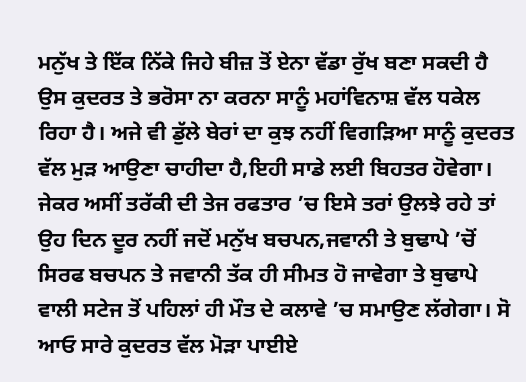ਮਨੁੱਖ ਤੇ ਇੱਕ ਨਿੱਕੇ ਜਿਹੇ ਬੀਜ਼ ਤੋਂ ਏਨਾ ਵੱਡਾ ਰੁੱਖ ਬਣਾ ਸਕਦੀ ਹੈ ਉਸ ਕੁਦਰਤ ਤੇ ਭਰੋਸਾ ਨਾ ਕਰਨਾ ਸਾਨੂੰ ਮਹਾਂਵਿਨਾਸ਼ ਵੱਲ ਧਕੇਲ ਰਿਹਾ ਹੈ। ਅਜੇ ਵੀ ਡੁੱਲੇ ਬੇਰਾਂ ਦਾ ਕੁਝ ਨਹੀਂ ਵਿਗੜਿਆ ਸਾਨੂੰ ਕੁਦਰਤ ਵੱਲ ਮੁੜ ਆਉਣਾ ਚਾਹੀਦਾ ਹੈ,ਇਹੀ ਸਾਡੇ ਲਈ ਬਿਹਤਰ ਹੋਵੇਗਾ। ਜੇਕਰ ਅਸੀਂ ਤਰੱਕੀ ਦੀ ਤੇਜ ਰਫਤਾਰ ’ਚ ਇਸੇ ਤਰਾਂ ਉਲਝੇ ਰਹੇ ਤਾਂ ਉਹ ਦਿਨ ਦੂਰ ਨਹੀਂ ਜਦੋਂ ਮਨੁੱਖ ਬਚਪਨ,ਜਵਾਨੀ ਤੇ ਬੁਢਾਪੇ ’ਚੋਂ ਸਿਰਫ ਬਚਪਨ ਤੇ ਜਵਾਨੀ ਤੱਕ ਹੀ ਸੀਮਤ ਹੋ ਜਾਵੇਗਾ ਤੇ ਬੁਢਾਪੇ ਵਾਲੀ ਸਟੇਜ ਤੋਂ ਪਹਿਲਾਂ ਹੀ ਮੌਤ ਦੇ ਕਲਾਵੇ ’ਚ ਸਮਾਉਣ ਲੱਗੇਗਾ। ਸੋ ਆਓ ਸਾਰੇ ਕੁਦਰਤ ਵੱਲ ਮੋੜਾ ਪਾਈਏ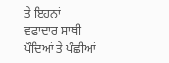ਤੇ ਇਹਨਾਂ ਵਫਾਦਾਰ ਸਾਥੀ ਪੌਦਿਆਂ ਤੇ ਪੰਛੀਆਂ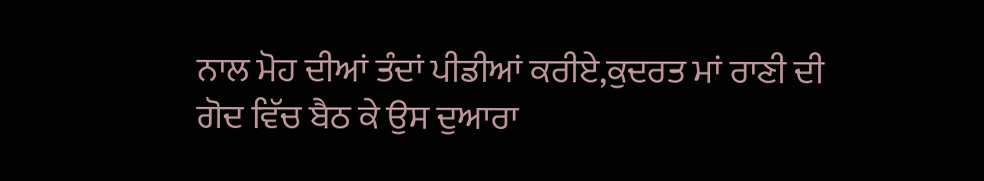ਨਾਲ ਮੋਹ ਦੀਆਂ ਤੰਦਾਂ ਪੀਡੀਆਂ ਕਰੀਏ,ਕੁਦਰਤ ਮਾਂ ਰਾਣੀ ਦੀ ਗੋਦ ਵਿੱਚ ਬੈਠ ਕੇ ਉਸ ਦੁਆਰਾ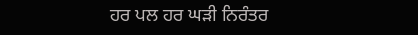ਹਰ ਪਲ ਹਰ ਘੜੀ ਨਿਰੰਤਰ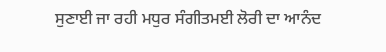ਸੁਣਾਈ ਜਾ ਰਹੀ ਮਧੁਰ ਸੰਗੀਤਮਈ ਲੋਰੀ ਦਾ ਆਨੰਦ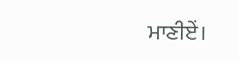ਮਾਣੀਏਂ।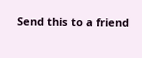Send this to a friend